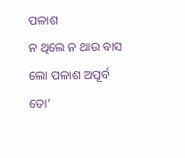ପଳାଶ
ନ ଥିଲେ ନ ଥାଉ ବାସ ଲୋ ପଳାଶ ଅପୂର୍ବ ତୋ’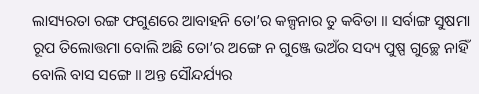ଲାସ୍ୟରତା ରଙ୍ଗ ଫଗୁଣରେ ଆବାହନି ତୋ’ର କଳ୍ପନାର ତୁ କବିତା ॥ ସର୍ବାଙ୍ଗ ସୁଷମା ରୂପ ତିଲୋତ୍ତମା ବୋଲି ଅଛି ତୋ’ର ଅଙ୍ଗେ ନ ଗୁଞ୍ଜେ ଭଅଁର ସଦ୍ୟ ପୁଷ୍ପ ଗୁଚ୍ଛେ ନାହିଁ ବୋଲି ବାସ ସଙ୍ଗେ ॥ ଅନ୍ତ ସୌନ୍ଦର୍ଯ୍ୟର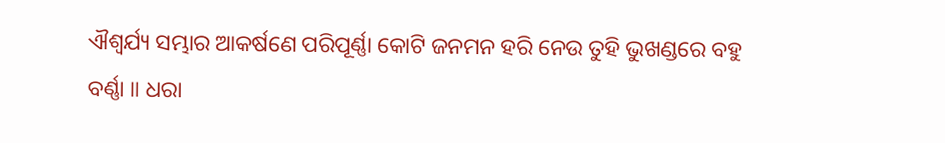ଐଶ୍ଵର୍ଯ୍ୟ ସମ୍ଭାର ଆକର୍ଷଣେ ପରିପୂର୍ଣ୍ଣା କୋଟି ଜନମନ ହରି ନେଉ ତୁହି ଭୁଖଣ୍ଡରେ ବହୁ ବର୍ଣ୍ଣା ॥ ଧରା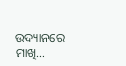ଉଦ୍ୟାନରେ ମାଖି…